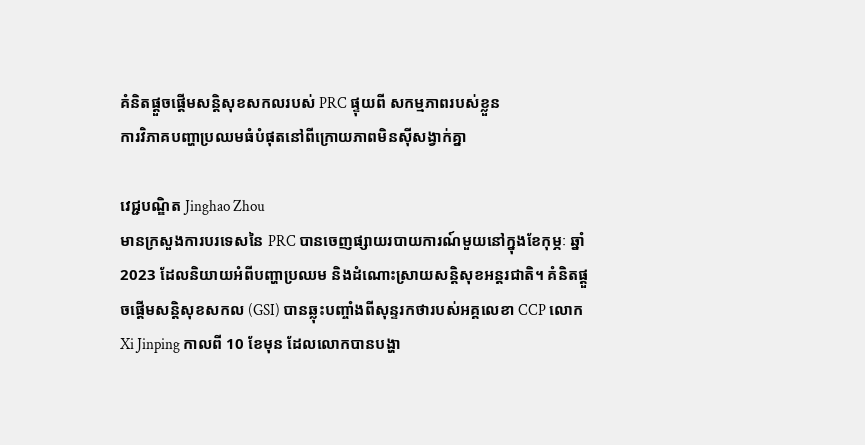គំនិតផ្តួចផ្តើមសន្តិសុខសកលរបស់ PRC ផ្ទុយពី សកម្មភាពរបស់ខ្លួន
ការវិភាគបញ្ហាប្រឈមធំបំផុតនៅពីក្រោយភាពមិនស៊ីសង្វាក់គ្នា

វេជ្ជបណ្ឌិត Jinghao Zhou
មានក្រសួងការបរទេសនៃ PRC បានចេញផ្សាយរបាយការណ៍មួយនៅក្នុងខែកុម្ភៈ ឆ្នាំ 2023 ដែលនិយាយអំពីបញ្ហាប្រឈម និងដំណោះស្រាយសន្តិសុខអន្តរជាតិ។ គំនិតផ្តួចផ្តើមសន្តិសុខសកល (GSI) បានឆ្លុះបញ្ចាំងពីសុន្ទរកថារបស់អគ្គលេខា CCP លោក Xi Jinping កាលពី 10 ខែមុន ដែលលោកបានបង្ហា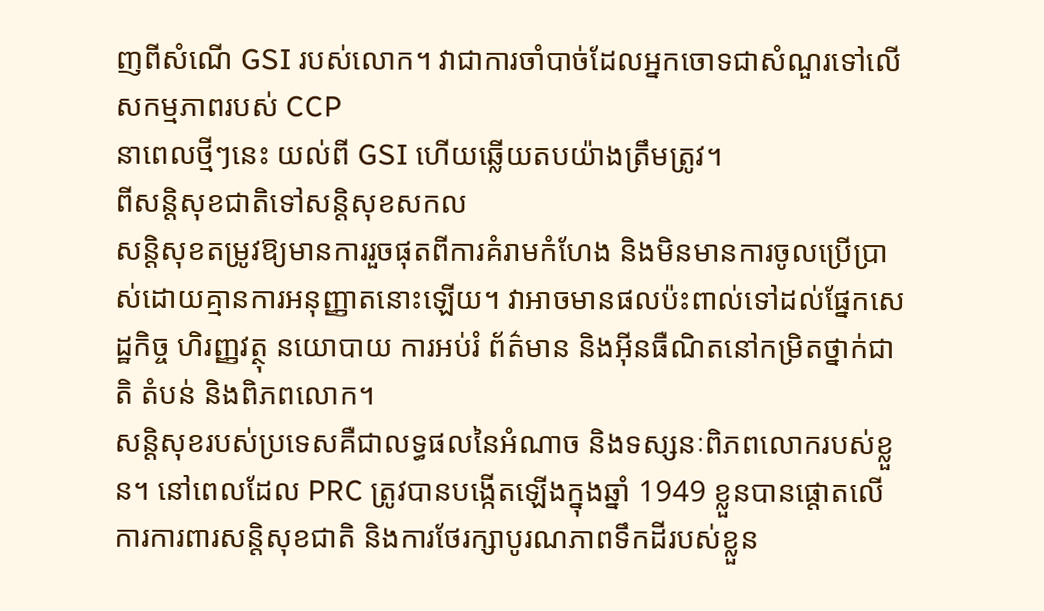ញពីសំណើ GSI របស់លោក។ វាជាការចាំបាច់ដែលអ្នកចោទជាសំណួរទៅលើសកម្មភាពរបស់ CCP
នាពេលថ្មីៗនេះ យល់ពី GSI ហើយឆ្លើយតបយ៉ាងត្រឹមត្រូវ។
ពីសន្តិសុខជាតិទៅសន្តិសុខសកល
សន្តិសុខតម្រូវឱ្យមានការរួចផុតពីការគំរាមកំហែង និងមិនមានការចូលប្រើប្រាស់ដោយគ្មានការអនុញ្ញាតនោះឡើយ។ វាអាចមានផលប៉ះពាល់ទៅដល់ផ្នែកសេដ្ឋកិច្ច ហិរញ្ញវត្ថុ នយោបាយ ការអប់រំ ព័ត៌មាន និងអ៊ីនធឺណិតនៅកម្រិតថ្នាក់ជាតិ តំបន់ និងពិភពលោក។
សន្តិសុខរបស់ប្រទេសគឺជាលទ្ធផលនៃអំណាច និងទស្សនៈពិភពលោករបស់ខ្លួន។ នៅពេលដែល PRC ត្រូវបានបង្កើតឡើងក្នុងឆ្នាំ 1949 ខ្លួនបានផ្តោតលើការការពារសន្តិសុខជាតិ និងការថែរក្សាបូរណភាពទឹកដីរបស់ខ្លួន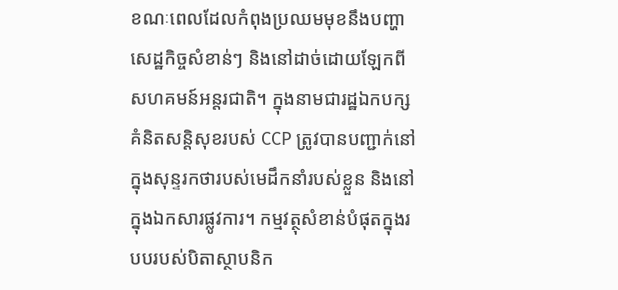ខណៈពេលដែលកំពុងប្រឈមមុខនឹងបញ្ហាសេដ្ឋកិច្ចសំខាន់ៗ និងនៅដាច់ដោយឡែកពីសហគមន៍អន្តរជាតិ។ ក្នុងនាមជារដ្ឋឯកបក្ស គំនិតសន្តិសុខរបស់ CCP ត្រូវបានបញ្ជាក់នៅក្នុងសុន្ទរកថារបស់មេដឹកនាំរបស់ខ្លួន និងនៅក្នុងឯកសារផ្លូវការ។ កម្មវត្ថុសំខាន់បំផុតក្នុងរបបរបស់បិតាស្ថាបនិក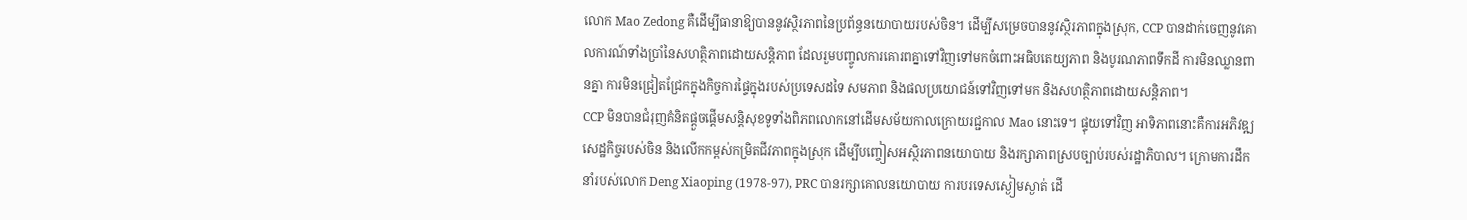លោក Mao Zedong គឺដើម្បីធានាឱ្យបាននូវស្ថិរភាពនៃប្រព័ន្ធនយោបាយរបស់ចិន។ ដើម្បីសម្រេចបាននូវស្ថិរភាពក្នុងស្រុក, CCP បានដាក់ចេញនូវគោលការណ៍ទាំងប្រាំនៃសហត្ថិភាពដោយសន្តិភាព ដែលរួមបញ្ចូលការគោរពគ្នាទៅវិញទៅមកចំពោះអធិបតេយ្យភាព និងបូរណភាពទឹកដី ការមិនឈ្លានពានគ្នា ការមិនជ្រៀតជ្រែកក្នុងកិច្ចការផ្ទៃក្នុងរបស់ប្រទេសដទៃ សមភាព និងផលប្រយោជន៍ទៅវិញទៅមក និងសហត្ថិភាពដោយសន្តិភាព។
CCP មិនបានជំរុញគំនិតផ្តួចផ្តើមសន្តិសុខទូទាំងពិភពលោកនៅដើមសម័យកាលក្រោយរជ្ជកាល Mao នោះទេ។ ផ្ទុយទៅវិញ អាទិភាពនោះគឺការអភិវឌ្ឍសេដ្ឋកិច្ចរបស់ចិន និងលើកកម្ពស់កម្រិតជីវភាពក្នុងស្រុក ដើម្បីបញ្ចៀសអស្ថិរភាពនយោបាយ និងរក្សាភាពស្របច្បាប់របស់រដ្ឋាភិបាល។ ក្រោមការដឹកនាំរបស់លោក Deng Xiaoping (1978-97), PRC បានរក្សាគោលនយោបាយ ការបរទេសស្ងៀមស្ងាត់ ដើ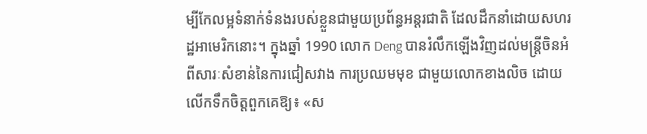ម្បីកែលម្អទំនាក់ទំនងរបស់ខ្លួនជាមួយប្រព័ន្ធអន្តរជាតិ ដែលដឹកនាំដោយសហរដ្ឋអាមេរិកនោះ។ ក្នុងឆ្នាំ 1990 លោក Deng បានរំលឹកឡើងវិញដល់មន្ត្រីចិនអំពីសារៈសំខាន់នៃការជៀសវាង ការប្រឈមមុខ ជាមួយលោកខាងលិច ដោយលើកទឹកចិត្តពួកគេឱ្យ៖ «ស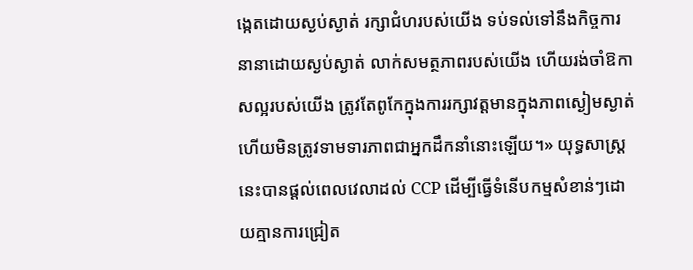ង្កេតដោយស្ងប់ស្ងាត់ រក្សាជំហរបស់យើង ទប់ទល់ទៅនឹងកិច្ចការនានាដោយស្ងប់ស្ងាត់ លាក់សមត្ថភាពរបស់យើង ហើយរង់ចាំឱកាសល្អរបស់យើង ត្រូវតែពូកែក្នុងការរក្សាវត្តមានក្នុងភាពស្ងៀមស្ងាត់ ហើយមិនត្រូវទាមទារភាពជាអ្នកដឹកនាំនោះឡើយ។» យុទ្ធសាស្ត្រនេះបានផ្តល់ពេលវេលាដល់ CCP ដើម្បីធ្វើទំនើបកម្មសំខាន់ៗដោយគ្មានការជ្រៀត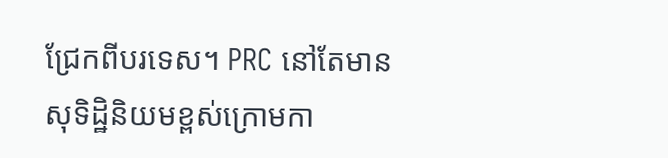ជ្រែកពីបរទេស។ PRC នៅតែមានសុទិដ្ឋិនិយមខ្ពស់ក្រោមកា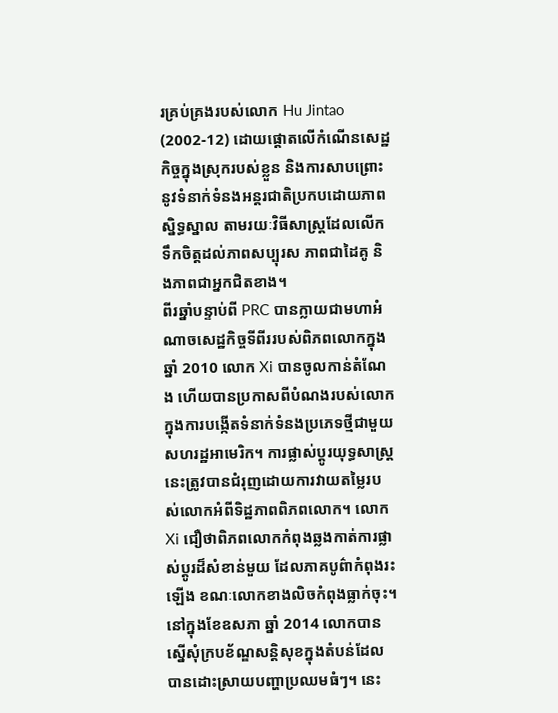រគ្រប់គ្រងរបស់លោក Hu Jintao (2002-12) ដោយផ្តោតលើកំណើនសេដ្ឋកិច្ចក្នុងស្រុករបស់ខ្លួន និងការសាបព្រោះនូវទំនាក់ទំនងអន្តរជាតិប្រកបដោយភាពស្និទ្ធស្នាល តាមរយៈវិធីសាស្រ្តដែលលើកទឹកចិត្តដល់ភាពសប្បុរស ភាពជាដៃគូ និងភាពជាអ្នកជិតខាង។
ពីរឆ្នាំបន្ទាប់ពី PRC បានក្លាយជាមហាអំណាចសេដ្ឋកិច្ចទីពីររបស់ពិភពលោកក្នុងឆ្នាំ 2010 លោក Xi បានចូលកាន់តំណែង ហើយបានប្រកាសពីបំណងរបស់លោកក្នុងការបង្កើតទំនាក់ទំនងប្រភេទថ្មីជាមួយសហរដ្ឋអាមេរិក។ ការផ្លាស់ប្តូរយុទ្ធសាស្ត្រនេះត្រូវបានជំរុញដោយការវាយតម្លៃរបស់លោកអំពីទិដ្ឋភាពពិភពលោក។ លោក Xi ជឿថាពិភពលោកកំពុងឆ្លងកាត់ការផ្លាស់ប្តូរដ៏សំខាន់មួយ ដែលភាគបូព៌ាកំពុងរះឡើង ខណៈលោកខាងលិចកំពុងធ្លាក់ចុះ។ នៅក្នុងខែឧសភា ឆ្នាំ 2014 លោកបានស្នើសុំក្របខ័ណ្ឌសន្តិសុខក្នុងតំបន់ដែលបានដោះស្រាយបញ្ហាប្រឈមធំៗ។ នេះ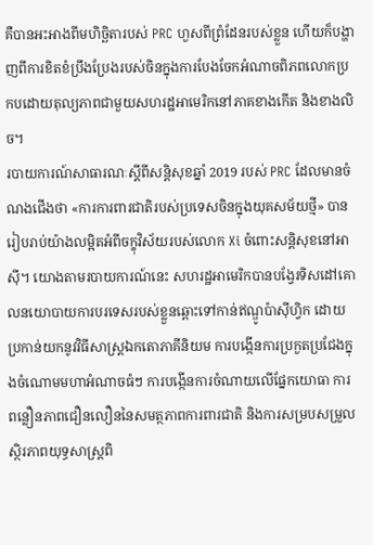គឺបានអះអាងពីមហិច្ឆិតារបស់ PRC ហួសពីព្រំដែនរបស់ខ្លួន ហើយក៏បង្ហាញពីការខិតខំប្រឹងប្រែងរបស់ចិនក្នុងការបែងចែកអំណាចពិភពលោកប្រកបដោយតុល្យភាពជាមួយសហរដ្ឋអាមេរិកនៅភាគខាងកើត និងខាងលិច។
របាយការណ៍សាធារណៈស្ដីពីសន្តិសុខឆ្នាំ 2019 របស់ PRC ដែលមានចំណងជើងថា «ការការពារជាតិរបស់ប្រទេសចិនក្នុងយុគសម័យថ្មី» បានរៀបរាប់យ៉ាងលម្អិតអំពីចក្ខុវិស័យរបស់លោក Xi ចំពោះសន្តិសុខនៅអាស៊ី។ យោងតាមរបាយការណ៍នេះ សហរដ្ឋអាមេរិកបានបង្វែរទិសដៅគោលនយោបាយការបរទេសរបស់ខ្លួនឆ្ពោះទៅកាន់ឥណ្ឌូប៉ាស៊ីហ្វិក ដោយប្រកាន់យកនូវវិធីសាស្រ្តឯកតោភាគីនិយម ការបង្កើនការប្រកួតប្រជែងក្នុងចំណោមមហាអំណាចធំៗ ការបង្កើនការចំណាយលើផ្នែកយោធា ការពន្លឿនភាពជឿនលឿននៃសមត្ថភាពការពារជាតិ និងការសម្របសម្រួលស្ថិរភាពយុទ្ធសាស្ត្រពិ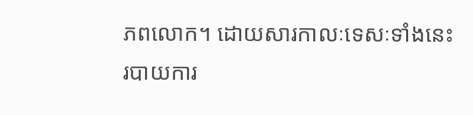ភពលោក។ ដោយសារកាលៈទេសៈទាំងនេះ របាយការ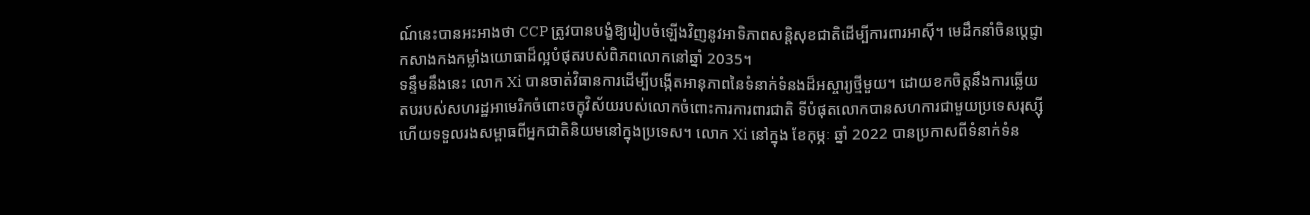ណ៍នេះបានអះអាងថា CCP ត្រូវបានបង្ខំឱ្យរៀបចំឡើងវិញនូវអាទិភាពសន្តិសុខជាតិដើម្បីការពារអាស៊ី។ មេដឹកនាំចិនប្តេជ្ញាកសាងកងកម្លាំងយោធាដ៏ល្អបំផុតរបស់ពិភពលោកនៅឆ្នាំ 2035។
ទន្ទឹមនឹងនេះ លោក Xi បានចាត់វិធានការដើម្បីបង្កើតអានុភាពនៃទំនាក់ទំនងដ៏អស្ចារ្យថ្មីមួយ។ ដោយខកចិត្តនឹងការឆ្លើយតបរបស់សហរដ្ឋអាមេរិកចំពោះចក្ខុវិស័យរបស់លោកចំពោះការការពារជាតិ ទីបំផុតលោកបានសហការជាមួយប្រទេសរុស្ស៊ី ហើយទទួលរងសម្ពាធពីអ្នកជាតិនិយមនៅក្នុងប្រទេស។ លោក Xi នៅក្នុង ខែកុម្ភៈ ឆ្នាំ 2022 បានប្រកាសពីទំនាក់ទំន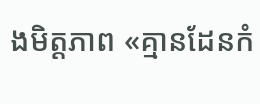ងមិត្តភាព «គ្មានដែនកំ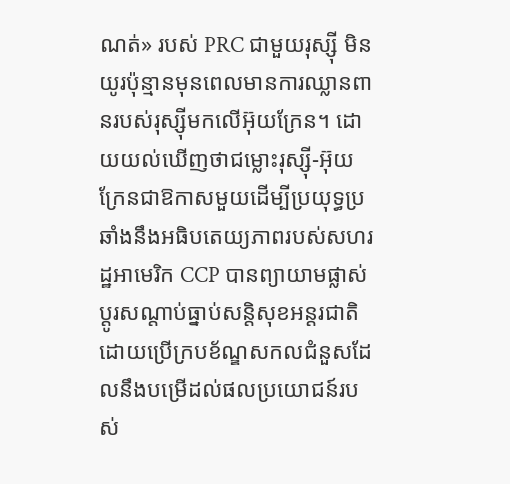ណត់» របស់ PRC ជាមួយរុស្ស៊ី មិនយូរប៉ុន្មានមុនពេលមានការឈ្លានពានរបស់រុស្ស៊ីមកលើអ៊ុយក្រែន។ ដោយយល់ឃើញថាជម្លោះរុស្ស៊ី-អ៊ុយក្រែនជាឱកាសមួយដើម្បីប្រយុទ្ធប្រឆាំងនឹងអធិបតេយ្យភាពរបស់សហរដ្ឋអាមេរិក CCP បានព្យាយាមផ្លាស់ប្តូរសណ្តាប់ធ្នាប់សន្តិសុខអន្តរជាតិដោយប្រើក្របខ័ណ្ឌសកលជំនួសដែលនឹងបម្រើដល់ផលប្រយោជន៍របស់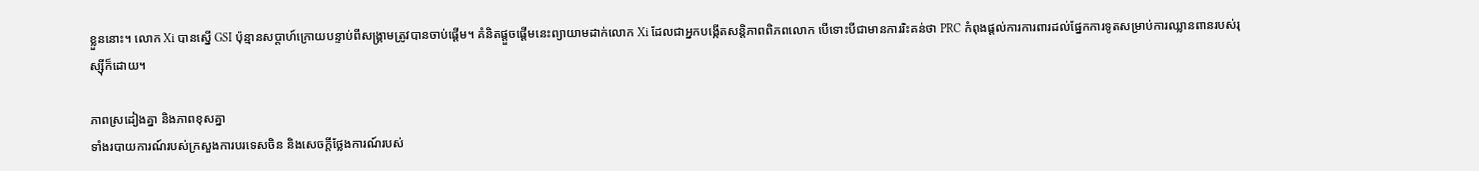ខ្លួននោះ។ លោក Xi បានស្នើ GSI ប៉ុន្មានសប្តាហ៍ក្រោយបន្ទាប់ពីសង្រ្គាមត្រូវបានចាប់ផ្តើម។ គំនិតផ្តួចផ្តើមនេះព្យាយាមដាក់លោក Xi ដែលជាអ្នកបង្កើតសន្តិភាពពិភពលោក បើទោះបីជាមានការរិះគន់ថា PRC កំពុងផ្តល់ការការពារដល់ផ្នែកការទូតសម្រាប់ការឈ្លានពានរបស់រុស្ស៊ីក៏ដោយ។

ភាពស្រដៀងគ្នា និងភាពខុសគ្នា
ទាំងរបាយការណ៍របស់ក្រសួងការបរទេសចិន និងសេចក្តីថ្លែងការណ៍របស់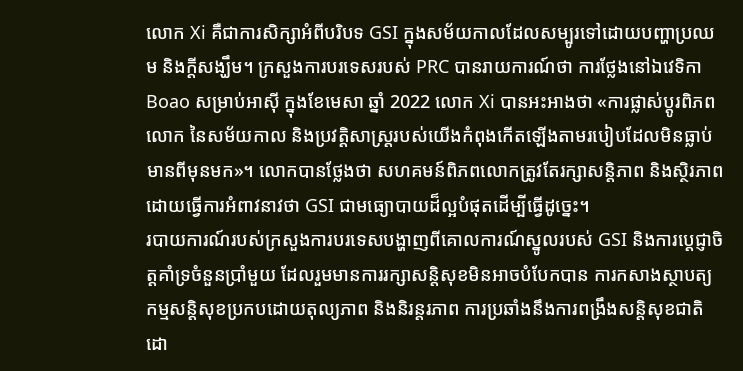លោក Xi គឺជាការសិក្សាអំពីបរិបទ GSI ក្នុងសម័យកាលដែលសម្បូរទៅដោយបញ្ហាប្រឈម និងក្តីសង្ឃឹម។ ក្រសួងការបរទេសរបស់ PRC បានរាយការណ៍ថា ការថ្លែងនៅឯវេទិកា Boao សម្រាប់អាស៊ី ក្នុងខែមេសា ឆ្នាំ 2022 លោក Xi បានអះអាងថា «ការផ្លាស់ប្តូរពិភពលោក នៃសម័យកាល និងប្រវត្តិសាស្រ្តរបស់យើងកំពុងកើតឡើងតាមរបៀបដែលមិនធ្លាប់មានពីមុនមក»។ លោកបានថ្លែងថា សហគមន៍ពិភពលោកត្រូវតែរក្សាសន្តិភាព និងស្ថិរភាព ដោយធ្វើការអំពាវនាវថា GSI ជាមធ្យោបាយដ៏ល្អបំផុតដើម្បីធ្វើដូច្នេះ។
របាយការណ៍របស់ក្រសួងការបរទេសបង្ហាញពីគោលការណ៍ស្នូលរបស់ GSI និងការប្តេជ្ញាចិត្តគាំទ្រចំនួនប្រាំមួយ ដែលរួមមានការរក្សាសន្តិសុខមិនអាចបំបែកបាន ការកសាងស្ថាបត្យកម្មសន្តិសុខប្រកបដោយតុល្យភាព និងនិរន្តរភាព ការប្រឆាំងនឹងការពង្រឹងសន្តិសុខជាតិដោ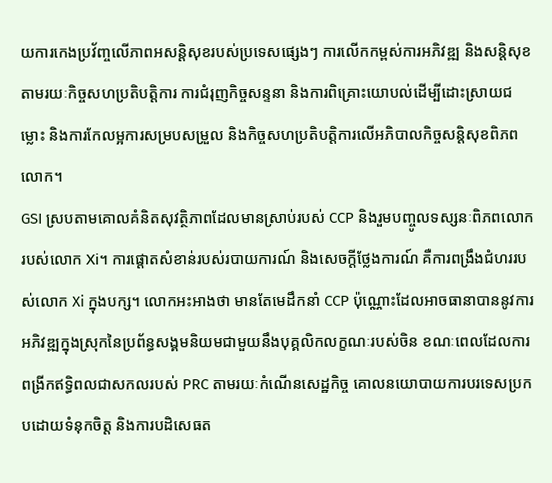យការកេងប្រវ័ញ្ចលើភាពអសន្តិសុខរបស់ប្រទេសផ្សេងៗ ការលើកកម្ពស់ការអភិវឌ្ឍ និងសន្តិសុខតាមរយៈកិច្ចសហប្រតិបត្តិការ ការជំរុញកិច្ចសន្ទនា និងការពិគ្រោះយោបល់ដើម្បីដោះស្រាយជម្លោះ និងការកែលម្អការសម្របសម្រួល និងកិច្ចសហប្រតិបត្តិការលើអភិបាលកិច្ចសន្តិសុខពិភពលោក។
GSI ស្របតាមគោលគំនិតសុវត្ថិភាពដែលមានស្រាប់របស់ CCP និងរួមបញ្ចូលទស្សនៈពិភពលោករបស់លោក Xi។ ការផ្តោតសំខាន់របស់របាយការណ៍ និងសេចក្ដីថ្លែងការណ៍ គឺការពង្រឹងជំហររបស់លោក Xi ក្នុងបក្ស។ លោកអះអាងថា មានតែមេដឹកនាំ CCP ប៉ុណ្ណោះដែលអាចធានាបាននូវការអភិវឌ្ឍក្នុងស្រុកនៃប្រព័ន្ធសង្គមនិយមជាមួយនឹងបុគ្គលិកលក្ខណៈរបស់ចិន ខណៈពេលដែលការពង្រីកឥទ្ធិពលជាសកលរបស់ PRC តាមរយៈកំណើនសេដ្ឋកិច្ច គោលនយោបាយការបរទេសប្រកបដោយទំនុកចិត្ត និងការបដិសេធត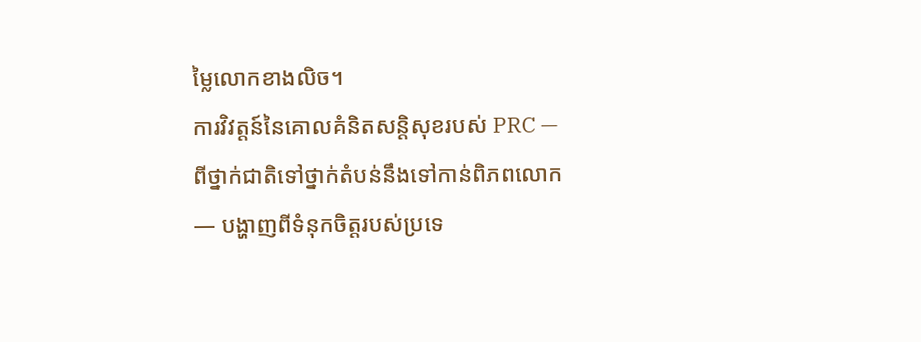ម្លៃលោកខាងលិច។
ការវិវត្តន៍នៃគោលគំនិតសន្តិសុខរបស់ PRC — ពីថ្នាក់ជាតិទៅថ្នាក់តំបន់នឹងទៅកាន់ពិភពលោក — បង្ហាញពីទំនុកចិត្តរបស់ប្រទេ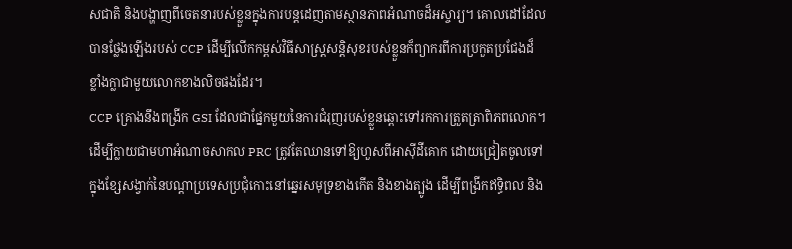សជាតិ និងបង្ហាញពីចេតនារបស់ខ្លួនក្នុងការបន្តដេញតាមស្ថានភាពអំណាចដ៏អស្ចារ្យ។ គោលដៅដែលបានថ្លែងឡើងរបស់ CCP ដើម្បីលើកកម្ពស់វិធីសាស្រ្តសន្តិសុខរបស់ខ្លួនក៏ព្យាករពីការប្រកួតប្រជែងដ៏ខ្លាំងក្លាជាមួយលោកខាងលិចផងដែរ។
CCP គ្រោងនឹងពង្រីក GSI ដែលជាផ្នែកមួយនៃការជំរុញរបស់ខ្លួនឆ្ពោះទៅរកការត្រួតត្រាពិភពលោក។ ដើម្បីក្លាយជាមហាអំណាចសាកល PRC ត្រូវតែឈានទៅឱ្យហួសពីអាស៊ីដីគោក ដោយជ្រៀតចូលទៅក្នុងខ្សែសង្វាក់នៃបណ្តាប្រទេសប្រជុំកោះនៅឆ្នេរសមុទ្រខាងកើត និងខាងត្បូង ដើម្បីពង្រីកឥទ្ធិពល និង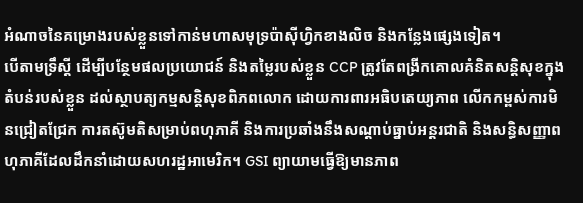អំណាចនៃគម្រោងរបស់ខ្លួនទៅកាន់មហាសមុទ្រប៉ាស៊ីហ្វិកខាងលិច និងកន្លែងផ្សេងទៀត។
បើតាមទ្រឹស្តី ដើម្បីបន្ថែមផលប្រយោជន៍ និងតម្លៃរបស់ខ្លួន CCP ត្រូវតែពង្រីកគោលគំនិតសន្តិសុខក្នុងតំបន់របស់ខ្លួន ដល់ស្ថាបត្យកម្មសន្តិសុខពិភពលោក ដោយការពារអធិបតេយ្យភាព លើកកម្ពស់ការមិនជ្រៀតជ្រែក ការតស៊ូមតិសម្រាប់ពហុភាគី និងការប្រឆាំងនឹងសណ្តាប់ធ្នាប់អន្តរជាតិ និងសន្ធិសញ្ញាពហុភាគីដែលដឹកនាំដោយសហរដ្ឋអាមេរិក។ GSI ព្យាយាមធ្វើឱ្យមានភាព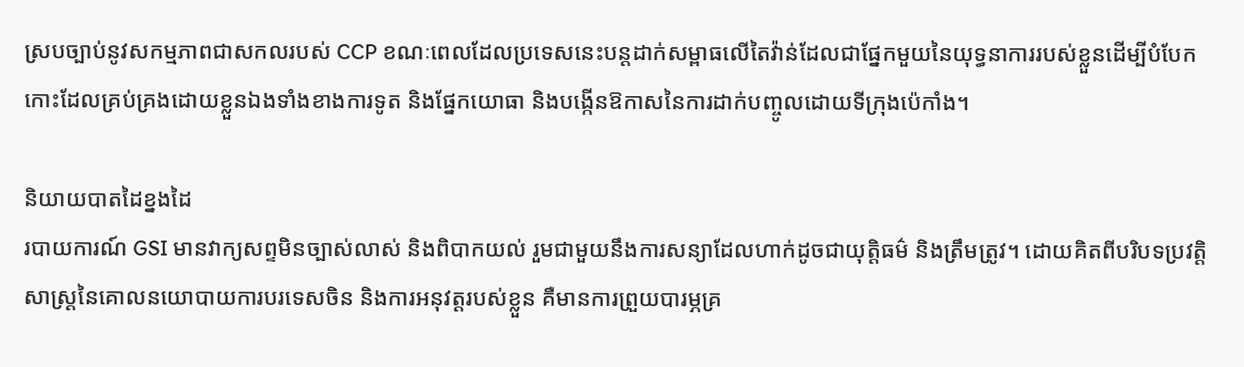ស្របច្បាប់នូវសកម្មភាពជាសកលរបស់ CCP ខណៈពេលដែលប្រទេសនេះបន្តដាក់សម្ពាធលើតៃវ៉ាន់ដែលជាផ្នែកមួយនៃយុទ្ធនាការរបស់ខ្លួនដើម្បីបំបែកកោះដែលគ្រប់គ្រងដោយខ្លួនឯងទាំងខាងការទូត និងផ្នែកយោធា និងបង្កើនឱកាសនៃការដាក់បញ្ចូលដោយទីក្រុងប៉េកាំង។

និយាយបាតដៃខ្នងដៃ
របាយការណ៍ GSI មានវាក្យសព្ទមិនច្បាស់លាស់ និងពិបាកយល់ រួមជាមួយនឹងការសន្យាដែលហាក់ដូចជាយុត្តិធម៌ និងត្រឹមត្រូវ។ ដោយគិតពីបរិបទប្រវត្តិសាស្ត្រនៃគោលនយោបាយការបរទេសចិន និងការអនុវត្តរបស់ខ្លួន គឺមានការព្រួយបារម្ភគ្រ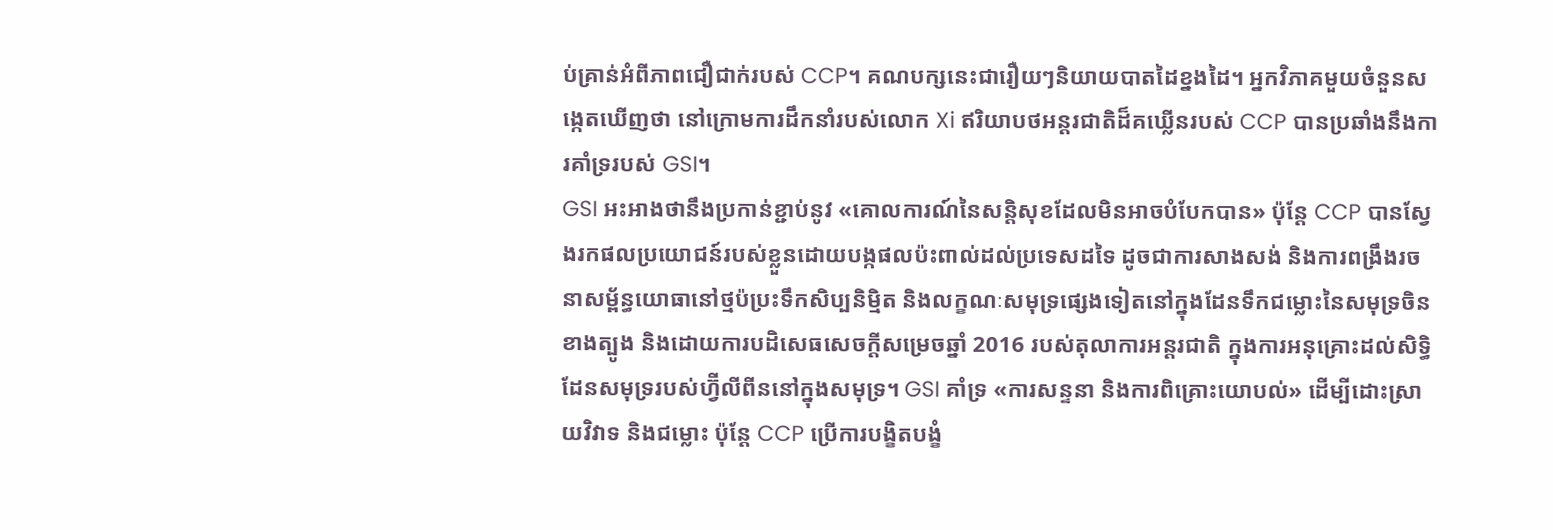ប់គ្រាន់អំពីភាពជឿជាក់របស់ CCP។ គណបក្សនេះជារឿយៗនិយាយបាតដៃខ្នងដៃ។ អ្នកវិភាគមួយចំនួនសង្កេតឃើញថា នៅក្រោមការដឹកនាំរបស់លោក Xi ឥរិយាបថអន្តរជាតិដ៏គឃ្លើនរបស់ CCP បានប្រឆាំងនឹងការគាំទ្ររបស់ GSI។
GSI អះអាងថានឹងប្រកាន់ខ្ជាប់នូវ «គោលការណ៍នៃសន្តិសុខដែលមិនអាចបំបែកបាន» ប៉ុន្តែ CCP បានស្វែងរកផលប្រយោជន៍របស់ខ្លួនដោយបង្កផលប៉ះពាល់ដល់ប្រទេសដទៃ ដូចជាការសាងសង់ និងការពង្រឹងរចនាសម្ព័ន្ធយោធានៅថ្មប៉ប្រះទឹកសិប្បនិម្មិត និងលក្ខណៈសមុទ្រផ្សេងទៀតនៅក្នុងដែនទឹកជម្លោះនៃសមុទ្រចិនខាងត្បូង និងដោយការបដិសេធសេចក្តីសម្រេចឆ្នាំ 2016 របស់តុលាការអន្តរជាតិ ក្នុងការអនុគ្រោះដល់សិទ្ធិដែនសមុទ្ររបស់ហ្វ៊ីលីពីននៅក្នុងសមុទ្រ។ GSI គាំទ្រ «ការសន្ទនា និងការពិគ្រោះយោបល់» ដើម្បីដោះស្រាយវិវាទ និងជម្លោះ ប៉ុន្តែ CCP ប្រើការបង្ខិតបង្ខំ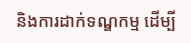និងការដាក់ទណ្ឌកម្ម ដើម្បី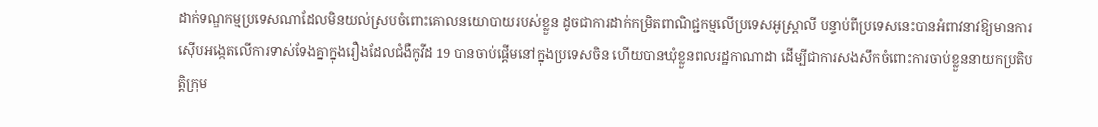ដាក់ទណ្ឌកម្មប្រទេសណាដែលមិនយល់ស្របចំពោះគោលនយោបាយរបស់ខ្លួន ដូចជាការដាក់កម្រិតពាណិជ្ជកម្មលើប្រទេសអូស្ត្រាលី បន្ទាប់ពីប្រទេសនេះបានអំពាវនាវឱ្យមានការស៊ើបអង្កេតលើការទាស់ទែងគ្នាក្នុងរឿងដែលជំងឺកូវីដ 19 បានចាប់ផ្តើមនៅក្នុងប្រទេសចិន ហើយបានឃុំខ្លួនពលរដ្ឋកាណាដា ដើម្បីជាការសងសឹកចំពោះការចាប់ខ្លួននាយកប្រតិបត្តិក្រុម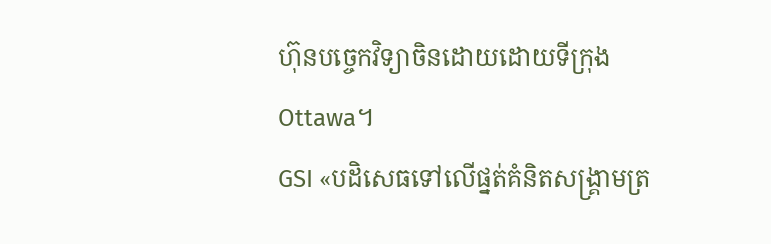ហ៊ុនបច្ចេកវិទ្យាចិនដោយដោយទីក្រុង Ottawa។
GSI «បដិសេធទៅលើផ្នត់គំនិតសង្គ្រាមត្រ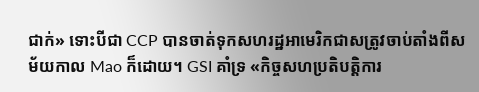ជាក់» ទោះបីជា CCP បានចាត់ទុកសហរដ្ឋអាមេរិកជាសត្រូវចាប់តាំងពីសម័យកាល Mao ក៏ដោយ។ GSI គាំទ្រ «កិច្ចសហប្រតិបត្តិការ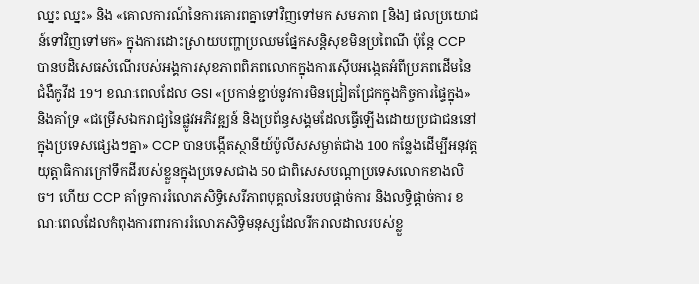ឈ្នះ ឈ្នះ» និង «គោលការណ៍នៃការគោរពគ្នាទៅវិញទៅមក សមភាព [និង] ផលប្រយោជន៍ទៅវិញទៅមក» ក្នុងការដោះស្រាយបញ្ហាប្រឈមផ្នែកសន្តិសុខមិនប្រពៃណី ប៉ុន្តែ CCP បានបដិសេធសំណើរបស់អង្គការសុខភាពពិភពលោកក្នុងការស៊ើបអង្កេតអំពីប្រភពដើមនៃជំងឺកូវីដ 19។ ខណៈពេលដែល GSI «ប្រកាន់ខ្ជាប់នូវការមិនជ្រៀតជ្រែកក្នុងកិច្ចការផ្ទៃក្នុង» និងគាំទ្រ «ជម្រើសឯករាជ្យនៃផ្លូវអភិវឌ្ឍន៍ និងប្រព័ន្ធសង្គមដែលធ្វើឡើងដោយប្រជាជននៅក្នុងប្រទេសផ្សេងៗគ្នា» CCP បានបង្កើតស្ថានីយ៍ប៉ូលីសសម្ងាត់ជាង 100 កន្លែងដើម្បីអនុវត្តយុត្តាធិការក្រៅទឹកដីរបស់ខ្លួនក្នុងប្រទេសជាង 50 ជាពិសេសបណ្តាប្រទេសលោកខាងលិច។ ហើយ CCP គាំទ្រការរំលោភសិទ្ធិសេរីភាពបុគ្គលនៃរបបផ្តាច់ការ និងលទ្ធិផ្ដាច់ការ ខណៈពេលដែលកំពុងការពារការរំលោភសិទ្ធិមនុស្សដែលរីករាលដាលរបស់ខ្លួ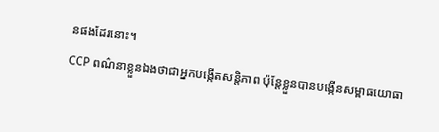នផងដែរនោះ។
CCP ពណ៌នាខ្លួនឯងថាជាអ្នកបង្កើតសន្តិភាព ប៉ុន្តែខ្លួនបានបង្កើនសម្ពាធយោធា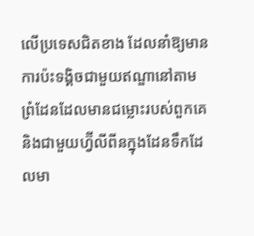លើប្រទេសជិតខាង ដែលនាំឱ្យមានការប៉ះទង្គិចជាមួយឥណ្ឌានៅតាមព្រំដែនដែលមានជម្លោះរបស់ពួកគេ និងជាមួយហ្វ៊ីលីពីនក្នុងដែនទឹកដែលមា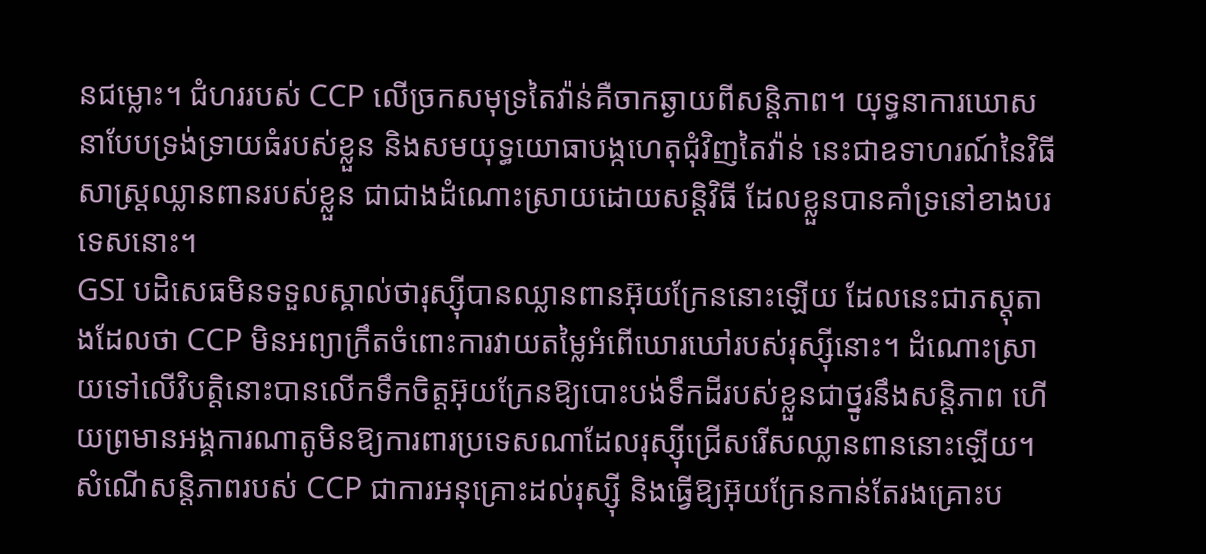នជម្លោះ។ ជំហររបស់ CCP លើច្រកសមុទ្រតៃវ៉ាន់គឺចាកឆ្ងាយពីសន្តិភាព។ យុទ្ធនាការឃោសនាបែបទ្រង់ទ្រាយធំរបស់ខ្លួន និងសមយុទ្ធយោធាបង្កហេតុជុំវិញតៃវ៉ាន់ នេះជាឧទាហរណ៍នៃវិធីសាស្រ្តឈ្លានពានរបស់ខ្លួន ជាជាងដំណោះស្រាយដោយសន្តិវិធី ដែលខ្លួនបានគាំទ្រនៅខាងបរទេសនោះ។
GSI បដិសេធមិនទទួលស្គាល់ថារុស្ស៊ីបានឈ្លានពានអ៊ុយក្រែននោះឡើយ ដែលនេះជាភស្តុតាងដែលថា CCP មិនអព្យាក្រឹតចំពោះការវាយតម្លៃអំពើឃោរឃៅរបស់រុស្ស៊ីនោះ។ ដំណោះស្រាយទៅលើវិបត្តិនោះបានលើកទឹកចិត្តអ៊ុយក្រែនឱ្យបោះបង់ទឹកដីរបស់ខ្លួនជាថ្នូរនឹងសន្តិភាព ហើយព្រមានអង្គការណាតូមិនឱ្យការពារប្រទេសណាដែលរុស្ស៊ីជ្រើសរើសឈ្លានពាននោះឡើយ។ សំណើសន្តិភាពរបស់ CCP ជាការអនុគ្រោះដល់រុស្ស៊ី និងធ្វើឱ្យអ៊ុយក្រែនកាន់តែរងគ្រោះប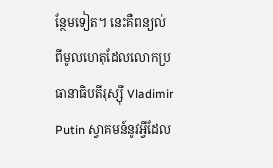ន្ថែមទៀត។ នេះគឺពន្យល់ពីមូលហេតុដែលលោកប្រធានាធិបតីរុស្ស៊ី Vladimir Putin ស្វាគមន៍នូវអ្វីដែល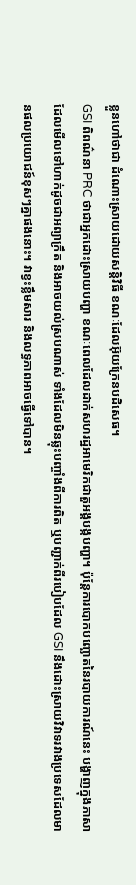ខ្លួនហៅថាជា ដំណោះស្រាយដោយសន្តិវិធី ខណៈដែលអ៊ុយក្រែនបដិសេធ។
GSI ពិពណ៌នា PRC ថាជាអ្នកដោះស្រាយបញ្ហា ខណៈពេលដែលដាក់សហរដ្ឋអាមេរិកជាតួអង្គបង្កបញ្ហា។ ប៉ុន្តែការបោកបញ្ឆោតនៃរបាយការណ៍នេះ បង្ហាញក្នុងភាសាដែលមើលទៅហាក់ដូចជាអព្យាក្រឹត និងអាចយល់ស្របណាស់ ទាំងដែលមិនឆ្លុះបញ្ចាំងពីការពិត ឬបញ្ជាក់ពីរបៀបដែល GSI នឹងដោះស្រាយវិវាទរវាងប្រទេសដែលមានផលប្រយោជន៍ខុសៗគ្នាផងនោះ។ វាខ្វះខ្លឹមសារ និងលទ្ធភាពអាចធ្វើទៅបាន។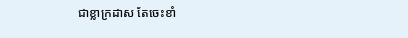ជាខ្លាក្រដាស តែចេះខាំ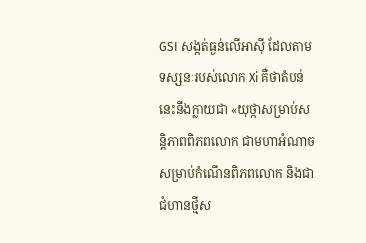GSI សង្កត់ធ្ងន់លើអាស៊ី ដែលតាមទស្សនៈរបស់លោក Xi គឺថាតំបន់នេះនឹងក្លាយជា «យុថ្កាសម្រាប់សន្តិភាពពិភពលោក ជាមហាអំណាចសម្រាប់កំណើនពិភពលោក និងជាជំហានថ្មីស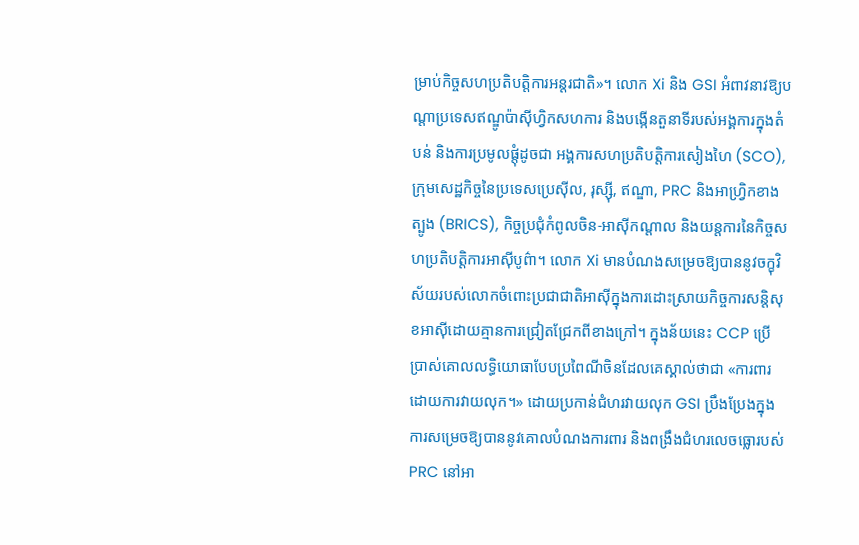ម្រាប់កិច្ចសហប្រតិបត្តិការអន្តរជាតិ»។ លោក Xi និង GSI អំពាវនាវឱ្យបណ្តាប្រទេសឥណ្ឌូប៉ាស៊ីហ្វិកសហការ និងបង្កើនតួនាទីរបស់អង្គការក្នុងតំបន់ និងការប្រមូលផ្តុំដូចជា អង្គការសហប្រតិបត្តិការសៀងហៃ (SCO), ក្រុមសេដ្ឋកិច្ចនៃប្រទេសប្រេស៊ីល, រុស្ស៊ី, ឥណ្ឌា, PRC និងអាហ្វ្រិកខាងត្បូង (BRICS), កិច្ចប្រជុំកំពូលចិន-អាស៊ីកណ្តាល និងយន្តការនៃកិច្ចសហប្រតិបត្តិការអាស៊ីបូព៌ា។ លោក Xi មានបំណងសម្រេចឱ្យបាននូវចក្ខុវិស័យរបស់លោកចំពោះប្រជាជាតិអាស៊ីក្នុងការដោះស្រាយកិច្ចការសន្តិសុខអាស៊ីដោយគ្មានការជ្រៀតជ្រែកពីខាងក្រៅ។ ក្នុងន័យនេះ CCP ប្រើប្រាស់គោលលទ្ធិយោធាបែបប្រពៃណីចិនដែលគេស្គាល់ថាជា «ការពារដោយការវាយលុក។» ដោយប្រកាន់ជំហរវាយលុក GSI ប្រឹងប្រែងក្នុងការសម្រេចឱ្យបាននូវគោលបំណងការពារ និងពង្រឹងជំហរលេចធ្លោរបស់ PRC នៅអា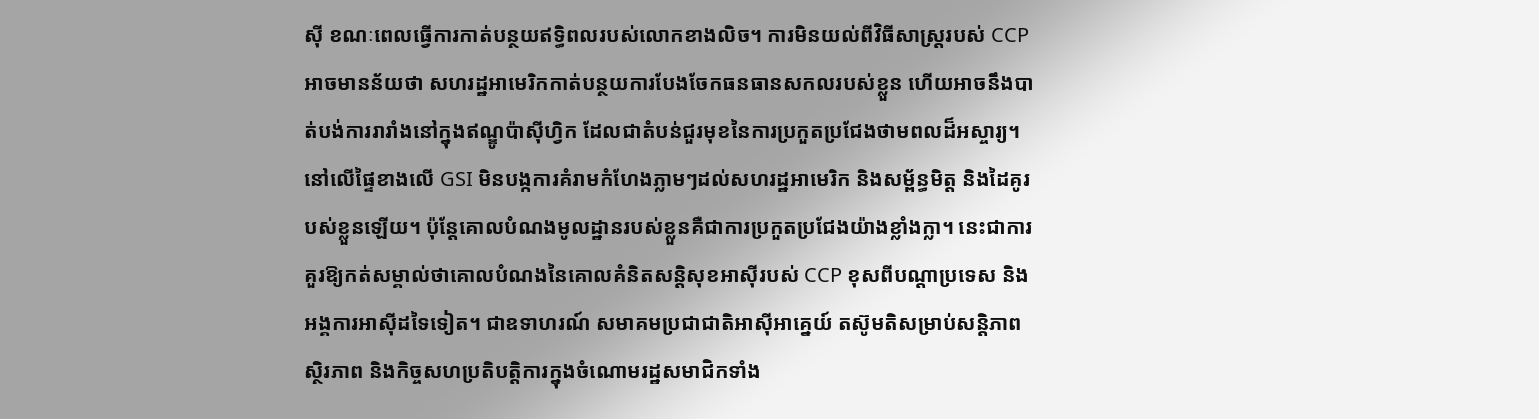ស៊ី ខណៈពេលធ្វើការកាត់បន្ថយឥទ្ធិពលរបស់លោកខាងលិច។ ការមិនយល់ពីវិធីសាស្រ្តរបស់ CCP អាចមានន័យថា សហរដ្ឋអាមេរិកកាត់បន្ថយការបែងចែកធនធានសកលរបស់ខ្លួន ហើយអាចនឹងបាត់បង់ការរារាំងនៅក្នុងឥណ្ឌូប៉ាស៊ីហ្វិក ដែលជាតំបន់ជួរមុខនៃការប្រកួតប្រជែងថាមពលដ៏អស្ចារ្យ។
នៅលើផ្ទៃខាងលើ GSI មិនបង្កការគំរាមកំហែងភ្លាមៗដល់សហរដ្ឋអាមេរិក និងសម្ព័ន្ធមិត្ត និងដៃគូរបស់ខ្លួនឡើយ។ ប៉ុន្តែគោលបំណងមូលដ្ឋានរបស់ខ្លួនគឺជាការប្រកួតប្រជែងយ៉ាងខ្លាំងក្លា។ នេះជាការគួរឱ្យកត់សម្គាល់ថាគោលបំណងនៃគោលគំនិតសន្តិសុខអាស៊ីរបស់ CCP ខុសពីបណ្តាប្រទេស និងអង្គការអាស៊ីដទៃទៀត។ ជាឧទាហរណ៍ សមាគមប្រជាជាតិអាស៊ីអាគ្នេយ៍ តស៊ូមតិសម្រាប់សន្តិភាព ស្ថិរភាព និងកិច្ចសហប្រតិបត្តិការក្នុងចំណោមរដ្ឋសមាជិកទាំង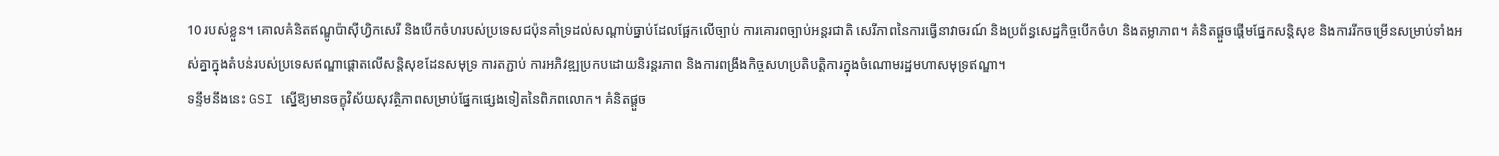10 របស់ខ្លួន។ គោលគំនិតឥណ្ឌូប៉ាស៊ីហ្វិកសេរី និងបើកចំហរបស់ប្រទេសជប៉ុនគាំទ្រដល់សណ្តាប់ធ្នាប់ដែលផ្អែកលើច្បាប់ ការគោរពច្បាប់អន្តរជាតិ សេរីភាពនៃការធ្វើនាវាចរណ៍ និងប្រព័ន្ធសេដ្ឋកិច្ចបើកចំហ និងតម្លាភាព។ គំនិតផ្តួចផ្តើមផ្នែកសន្តិសុខ និងការរីកចម្រើនសម្រាប់ទាំងអស់គ្នាក្នុងតំបន់របស់ប្រទេសឥណ្ឌាផ្តោតលើសន្តិសុខដែនសមុទ្រ ការតភ្ជាប់ ការអភិវឌ្ឍប្រកបដោយនិរន្តរភាព និងការពង្រឹងកិច្ចសហប្រតិបត្តិការក្នុងចំណោមរដ្ឋមហាសមុទ្រឥណ្ឌា។
ទន្ទឹមនឹងនេះ GSI ស្នើឱ្យមានចក្ខុវិស័យសុវត្ថិភាពសម្រាប់ផ្នែកផ្សេងទៀតនៃពិភពលោក។ គំនិតផ្តួច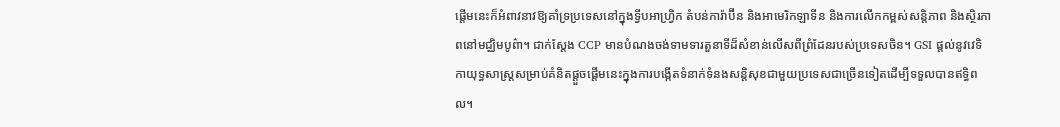ផ្តើមនេះក៏អំពាវនាវឱ្យគាំទ្រប្រទេសនៅក្នុងទ្វីបអាហ្រ្វិក តំបន់ការ៉ាប៊ីន និងអាមេរិកឡាទីន និងការលើកកម្ពស់សន្តិភាព និងស្ថិរភាពនៅមជ្ឈិមបូព៌ា។ ជាក់ស្តែង CCP មានបំណងចង់ទាមទារតួនាទីដ៏សំខាន់លើសពីព្រំដែនរបស់ប្រទេសចិន។ GSI ផ្តល់នូវវេទិកាយុទ្ធសាស្ត្រសម្រាប់គំនិតផ្តួចផ្តើមនេះក្នុងការបង្កើតទំនាក់ទំនងសន្តិសុខជាមួយប្រទេសជាច្រើនទៀតដើម្បីទទួលបានឥទ្ធិពល។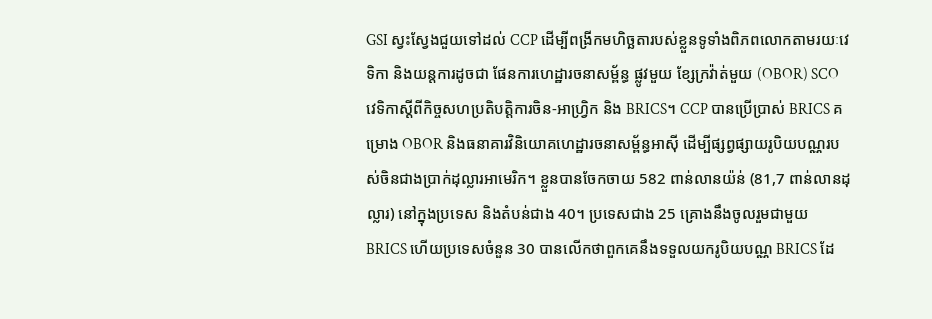GSI ស្វះស្វែងជួយទៅដល់ CCP ដើម្បីពង្រីកមហិច្ឆតារបស់ខ្លួនទូទាំងពិភពលោកតាមរយៈវេទិកា និងយន្តការដូចជា ផែនការហេដ្ឋារចនាសម្ព័ន្ធ ផ្លូវមួយ ខ្សែក្រវ៉ាត់មួយ (OBOR) SCO វេទិកាស្តីពីកិច្ចសហប្រតិបត្តិការចិន-អាហ្វ្រិក និង BRICS។ CCP បានប្រើប្រាស់ BRICS គម្រោង OBOR និងធនាគារវិនិយោគហេដ្ឋារចនាសម្ព័ន្ធអាស៊ី ដើម្បីផ្សព្វផ្សាយរូបិយបណ្ណរបស់ចិនជាងប្រាក់ដុល្លារអាមេរិក។ ខ្លួនបានចែកចាយ 582 ពាន់លានយ៉ន់ (81,7 ពាន់លានដុល្លារ) នៅក្នុងប្រទេស និងតំបន់ជាង 40។ ប្រទេសជាង 25 គ្រោងនឹងចូលរួមជាមួយ BRICS ហើយប្រទេសចំនួន 30 បានលើកថាពួកគេនឹងទទួលយករូបិយបណ្ណ BRICS ដែ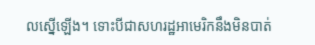លស្នើឡើង។ ទោះបីជាសហរដ្ឋអាមេរិកនឹងមិនបាត់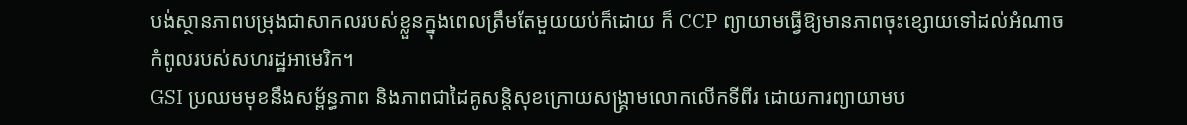បង់ស្ថានភាពបម្រុងជាសាកលរបស់ខ្លួនក្នុងពេលត្រឹមតែមួយយប់ក៏ដោយ ក៏ CCP ព្យាយាមធ្វើឱ្យមានភាពចុះខ្សោយទៅដល់អំណាចកំពូលរបស់សហរដ្ឋអាមេរិក។
GSI ប្រឈមមុខនឹងសម្ព័ន្ធភាព និងភាពជាដៃគូសន្តិសុខក្រោយសង្គ្រាមលោកលើកទីពីរ ដោយការព្យាយាមប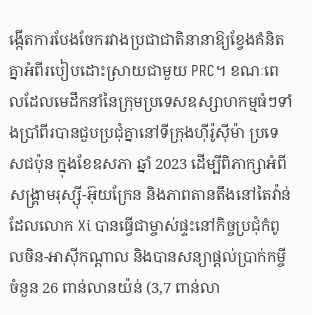ង្កើតការបែងចែករវាងប្រជាជាតិនានាឱ្យខ្វែងគំនិតគ្នាអំពីរបៀបដោះស្រាយជាមួយ PRC។ ខណៈពេលដែលមេដឹកនាំនៃក្រុមប្រទេសឧស្សាហកម្មធំៗទាំងប្រាំពីរបានជួបប្រជុំគ្នានៅទីក្រុងហ៊ីរ៉ូស៊ីម៉ា ប្រទេសជប៉ុន ក្នុងខែឧសភា ឆ្នាំ 2023 ដើម្បីពិភាក្សាអំពីសង្គ្រាមរុស្ស៊ី-អ៊ុយក្រែន និងភាពតានតឹងនៅតៃវ៉ាន់ ដែលលោក Xi បានធ្វើជាម្ចាស់ផ្ទះនៅកិច្ចប្រជុំកំពូលចិន-អាស៊ីកណ្តាល និងបានសន្យាផ្តល់ប្រាក់កម្ចីចំនួន 26 ពាន់លានយ៉ន់ (3,7 ពាន់លា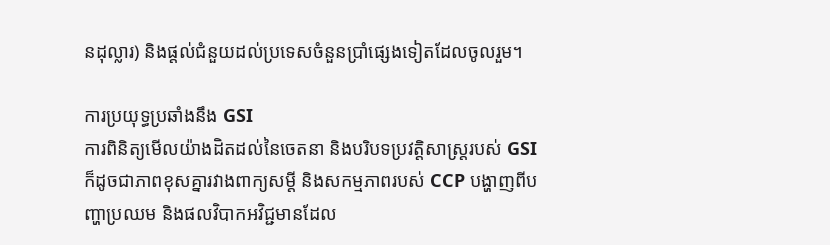នដុល្លារ) និងផ្តល់ជំនួយដល់ប្រទេសចំនួនប្រាំផ្សេងទៀតដែលចូលរួម។

ការប្រយុទ្ធប្រឆាំងនឹង GSI
ការពិនិត្យមើលយ៉ាងដិតដល់នៃចេតនា និងបរិបទប្រវត្តិសាស្ត្ររបស់ GSI ក៏ដូចជាភាពខុសគ្នារវាងពាក្យសម្តី និងសកម្មភាពរបស់ CCP បង្ហាញពីបញ្ហាប្រឈម និងផលវិបាកអវិជ្ជមានដែល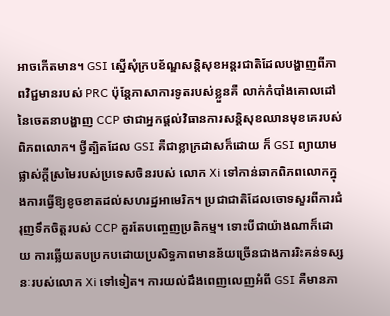អាចកើតមាន។ GSI ស្នើសុំក្របខ័ណ្ឌសន្តិសុខអន្តរជាតិដែលបង្ហាញពីភាពវិជ្ជមានរបស់ PRC ប៉ុន្តែភាសាការទូតរបស់ខ្លួនគឺ លាក់កំបាំងគោលដៅនៃចេតនាបង្ហាញ CCP ថាជាអ្នកផ្ដល់វិធានការសន្តិសុខឈានមុខគេរបស់ពិភពលោក។ ថ្វីត្បិតដែល GSI គឺជាខ្លាក្រដាសក៏ដោយ ក៏ GSI ព្យាយាមផ្លាស់ក្តីស្រមៃរបស់ប្រទេសចិនរបស់ លោក Xi ទៅកាន់ឆាកពិភពលោកក្នុងការធ្វើឱ្យខូចខាតដល់សហរដ្ឋអាមេរិក។ ប្រជាជាតិដែលចោទសួរពីការជំរុញទឹកចិត្តរបស់ CCP គួរតែបញ្ចេញប្រតិកម្ម។ ទោះបីជាយ៉ាងណាក៏ដោយ ការឆ្លើយតបប្រកបដោយប្រសិទ្ធភាពមានន័យច្រើនជាងការរិះគន់ទស្សនៈរបស់លោក Xi ទៅទៀត។ ការយល់ដឹងពេញលេញអំពី GSI គឺមានភា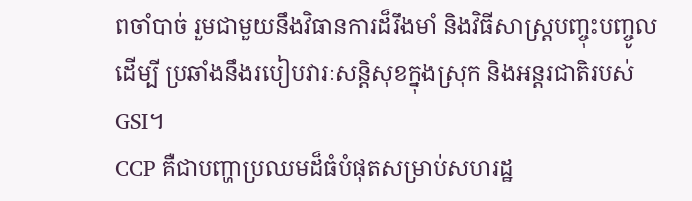ពចាំបាច់ រួមជាមួយនឹងវិធានការដ៏រឹងមាំ និងវិធីសាស្ត្របញ្ចុះបញ្ចូលដើម្បី ប្រឆាំងនឹងរបៀបវារៈសន្តិសុខក្នុងស្រុក និងអន្តរជាតិរបស់ GSI។
CCP គឺជាបញ្ហាប្រឈមដ៏ធំបំផុតសម្រាប់សហរដ្ឋ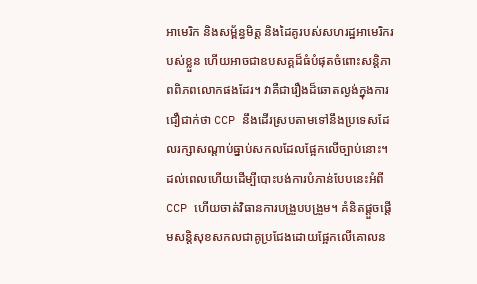អាមេរិក និងសម្ព័ន្ធមិត្ត និងដៃគូរបស់សហរដ្ឋអាមេរិករបស់ខ្លួន ហើយអាចជាឧបសគ្គដ៏ធំបំផុតចំពោះសន្តិភាពពិភពលោកផងដែរ។ វាគឺជារឿងដ៏ឆោតល្ងង់ក្នុងការជឿជាក់ថា CCP នឹងដើរស្របតាមទៅនឹងប្រទេសដែលរក្សាសណ្តាប់ធ្នាប់សកលដែលផ្អែកលើច្បាប់នោះ។ ដល់ពេលហើយដើម្បីបោះបង់ការបំភាន់បែបនេះអំពី CCP ហើយចាត់វិធានការបង្រួបបង្រួម។ គំនិតផ្តួចផ្តើមសន្តិសុខសកលជាគូប្រជែងដោយផ្អែកលើគោលន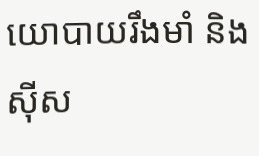យោបាយរឹងមាំ និងស៊ីស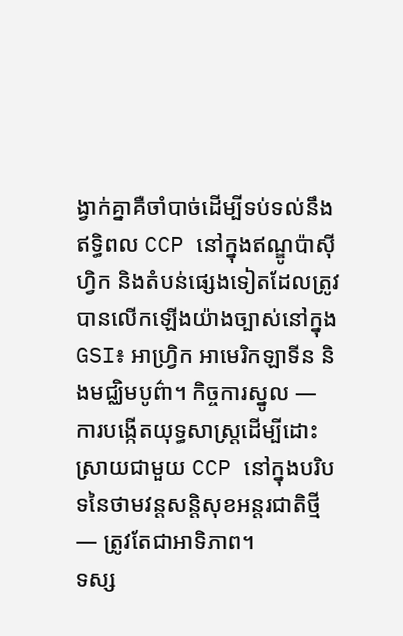ង្វាក់គ្នាគឺចាំបាច់ដើម្បីទប់ទល់នឹងឥទ្ធិពល CCP នៅក្នុងឥណ្ឌូប៉ាស៊ីហ្វិក និងតំបន់ផ្សេងទៀតដែលត្រូវបានលើកឡើងយ៉ាងច្បាស់នៅក្នុង GSI៖ អាហ្វ្រិក អាមេរិកឡាទីន និងមជ្ឈិមបូព៌ា។ កិច្ចការស្នូល — ការបង្កើតយុទ្ធសាស្រ្តដើម្បីដោះស្រាយជាមួយ CCP នៅក្នុងបរិបទនៃថាមវន្តសន្តិសុខអន្តរជាតិថ្មី — ត្រូវតែជាអាទិភាព។
ទស្ស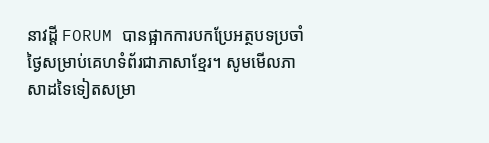នាវដ្តី FORUM បានផ្អាកការបកប្រែអត្ថបទប្រចាំថ្ងៃសម្រាប់គេហទំព័រជាភាសាខ្មែរ។ សូមមើលភាសាដទៃទៀតសម្រា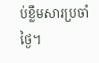ប់ខ្លឹមសារប្រចាំថ្ងៃ។